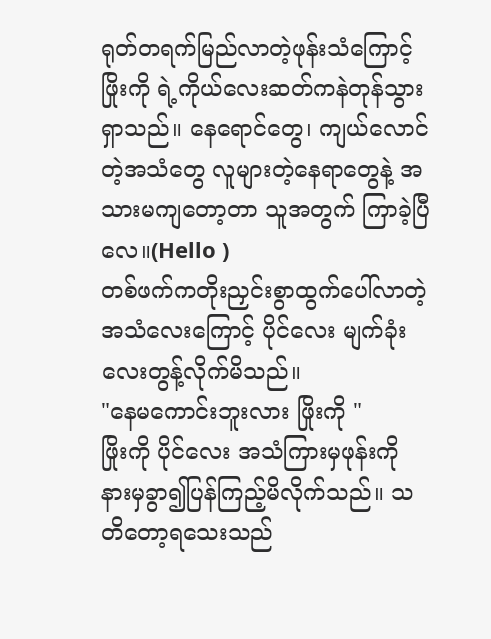ရုတ်တရက်မြည်လာတဲ့ဖုန်းသံကြောင့်ဖြိုးကို ရဲ့ကိုယ်လေးဆတ်ကနဲတုန်သွားရှာသည်။ နေရောင်တွေ၊ ကျယ်လောင်တဲ့အသံတွေ လူများတဲ့နေရာတွေနဲ့ အသားမကျတော့တာ သူအတွက် ကြာခဲ့ပြီလေ။(Hello )
တစ်ဖက်ကတိုးညှင်းစွာထွက်ပေါ်လာတဲ့အသံလေးကြောင့် ပိုင်လေး မျက်ခုံးလေးတွန့်လိုက်မိသည်။
"နေမကောင်းဘူးလား ဖြိုးကို "
ဖြိုးကို ပိုင်လေး အသံကြားမှဖုန်းကို နားမှခွာ၍ပြန်ကြည့်မိလိုက်သည်။ သတိတော့ရသေးသည်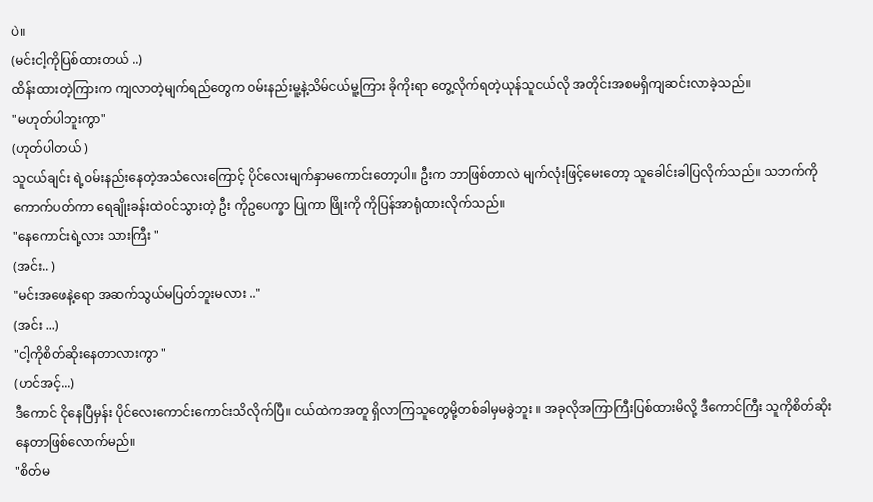ပဲ။
(မင်းငါ့ကိုပြစ်ထားတယ် ..)
ထိန်းထားတဲ့ကြားက ကျလာတဲ့မျက်ရည်တွေက ၀မ်းနည်းမူ့နဲ့သိမ်ငယ်မူ့ကြား ခိုကိုးရာ တွေ့လိုက်ရတဲ့ယုန်သူငယ်လို အတိုင်းအစမရှိကျဆင်းလာခဲ့သည်။
"မဟုတ်ပါဘူးကွာ"
(ဟုတ်ပါတယ် )
သူငယ်ချင်း ရဲ့၀မ်းနည်းနေတဲ့အသံလေးကြောင့် ပိုင်လေးမျက်နှာမကောင်းတော့ပါ။ ဦးက ဘာဖြစ်တာလဲ မျက်လုံးဖြင့်မေးတော့ သူခေါင်းခါပြလိုက်သည်။ သဘက်ကိုကောက်ပတ်ကာ ရေချိုးခန်းထဲ၀င်သွားတဲ့ ဦး ကိုဥပေက္ခာ ပြုကာ ဖြိုးကို ကိုပြန်အာရုံထားလိုက်သည်။
"နေကောင်းရဲ့လား သားကြီး "
(အင်း.. )
"မင်းအဖေနဲ့ရော အဆက်သွယ်မပြတ်ဘူးမလား .."
(အင်း ...)
"ငါ့ကိုစိတ်ဆိုးနေတာလားကွာ "
(ဟင်အင့်...)
ဒီကောင် ငိုနေပြီမှန်း ပိုင်လေးကောင်းကောင်းသိလိုက်ပြီ။ ငယ်ထဲကအတူ ရှိလာကြသူတွေမို့တစ်ခါမှမခွဲဘူး ။ အခုလိုအကြာကြီးပြစ်ထားမိလို့ ဒီကောင်ကြီး သူကိုစိတ်ဆိုးနေတာဖြစ်လောက်မည်။
"စိတ်မ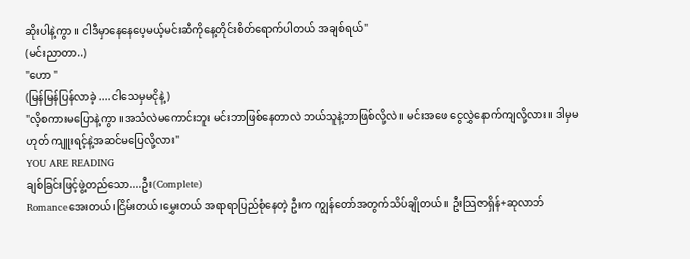ဆိုးပါနဲ့ကွာ ။ ငါဒီမှာနေနေပေ့မယ့်မင်းဆီကိုနေ့တိုင်းစိတ်ရောက်ပါတယ် အချစ်ရယ်"
(မင်းညာတာ..)
"ဟော "
(မြန်မြန်ပြန်လာခဲ့ ....ငါသေမှမငိုနဲ့)
"လိ့စကားမပြောနဲ့ကွာ ။အသံလဲမကောင်းဘူး မင်းဘာဖြစ်နေတာလဲ ဘယ်သူနဲ့ဘာဖြစ်လို့လဲ။ မင်းအဖေ ငွေလွှဲနောက်ကျလို့လား။ ဒါမှမဟုတ် ကျူးရင့်နဲ့အဆင်မပြေလို့လား"
YOU ARE READING
ချစ်ခြင်းဖြင့်ဖွဲ့တည်သော....ဦး(Complete)
Romanceအေးတယ်၊ငြိမ်းတယ်၊မွှေးတယ် အရာရာပြည်စုံနေတဲ့ ဦးက ကျွန်တော်အတွက်သိပ်ချိုတယ်။ ဦးသြဇာရှိန်+ဆုလာဘ်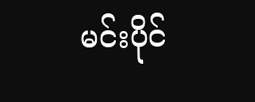မင်းပိုင်